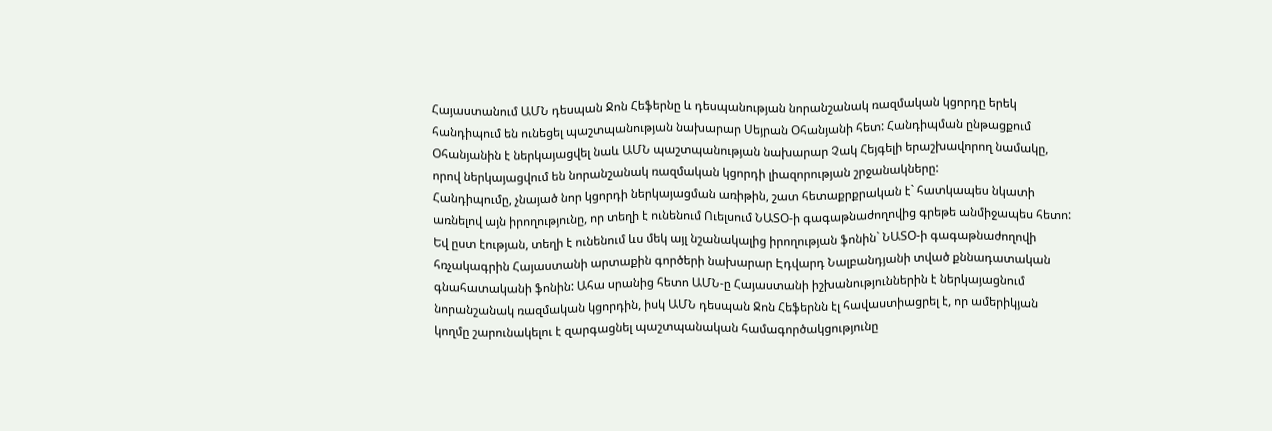Հայաստանում ԱՄՆ դեսպան Ջոն Հեֆերնը և դեսպանության նորանշանակ ռազմական կցորդը երեկ հանդիպում են ունեցել պաշտպանության նախարար Սեյրան Օհանյանի հետ: Հանդիպման ընթացքում Օհանյանին է ներկայացվել նաև ԱՄՆ պաշտպանության նախարար Չակ Հեյգելի երաշխավորող նամակը, որով ներկայացվում են նորանշանակ ռազմական կցորդի լիազորության շրջանակները:
Հանդիպումը, չնայած նոր կցորդի ներկայացման առիթին, շատ հետաքրքրական է` հատկապես նկատի առնելով այն իրողությունը, որ տեղի է ունենում Ուելսում ՆԱՏՕ-ի գագաթնաժողովից գրեթե անմիջապես հետո: Եվ ըստ էության, տեղի է ունենում ևս մեկ այլ նշանակալից իրողության ֆոնին` ՆԱՏՕ-ի գագաթնաժողովի հռչակագրին Հայաստանի արտաքին գործերի նախարար Էդվարդ Նալբանդյանի տված քննադատական գնահատականի ֆոնին: Ահա սրանից հետո ԱՄՆ-ը Հայաստանի իշխանություններին է ներկայացնում նորանշանակ ռազմական կցորդին, իսկ ԱՄՆ դեսպան Ջոն Հեֆերնն էլ հավաստիացրել է, որ ամերիկյան կողմը շարունակելու է զարգացնել պաշտպանական համագործակցությունը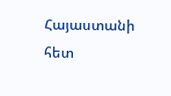Հայաստանի հետ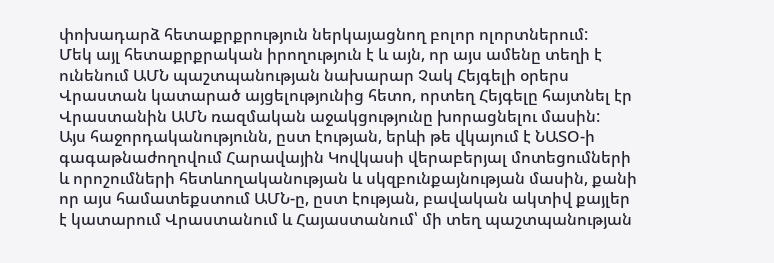փոխադարձ հետաքրքրություն ներկայացնող բոլոր ոլորտներում:
Մեկ այլ հետաքրքրական իրողություն է և այն, որ այս ամենը տեղի է ունենում ԱՄՆ պաշտպանության նախարար Չակ Հեյգելի օրերս Վրաստան կատարած այցելությունից հետո, որտեղ Հեյգելը հայտնել էր Վրաստանին ԱՄՆ ռազմական աջակցությունը խորացնելու մասին:
Այս հաջորդականությունն, ըստ էության, երևի թե վկայում է ՆԱՏՕ-ի գագաթնաժողովում Հարավային Կովկասի վերաբերյալ մոտեցումների և որոշումների հետևողականության և սկզբունքայնության մասին, քանի որ այս համատեքստում ԱՄՆ-ը, ըստ էության, բավական ակտիվ քայլեր է կատարում Վրաստանում և Հայաստանում՝ մի տեղ պաշտպանության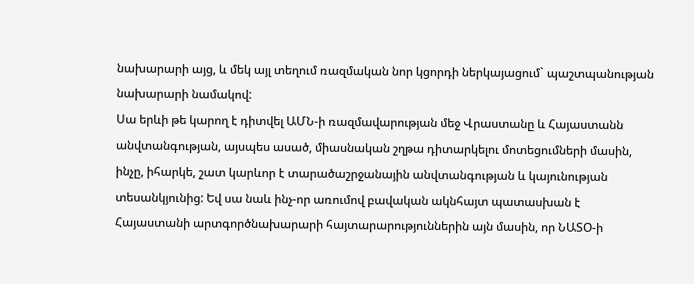նախարարի այց, և մեկ այլ տեղում ռազմական նոր կցորդի ներկայացում` պաշտպանության նախարարի նամակով:
Սա երևի թե կարող է դիտվել ԱՄՆ-ի ռազմավարության մեջ Վրաստանը և Հայաստանն անվտանգության, այսպես ասած, միասնական շղթա դիտարկելու մոտեցումների մասին, ինչը, իհարկե, շատ կարևոր է տարածաշրջանային անվտանգության և կայունության տեսանկյունից: Եվ սա նաև ինչ-որ առումով բավական ակնհայտ պատասխան է Հայաստանի արտգործնախարարի հայտարարություններին այն մասին, որ ՆԱՏՕ-ի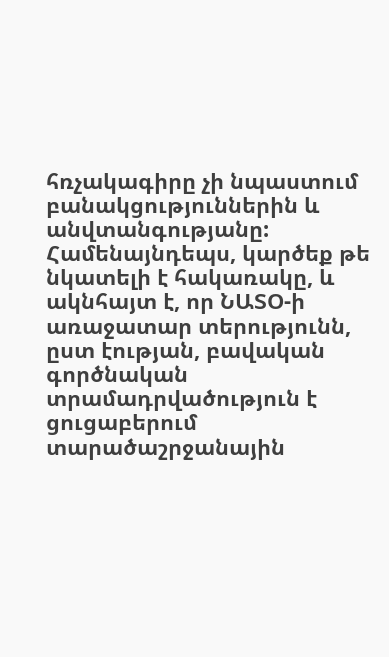հռչակագիրը չի նպաստում բանակցություններին և անվտանգությանը:
Համենայնդեպս, կարծեք թե նկատելի է հակառակը, և ակնհայտ է, որ ՆԱՏՕ-ի առաջատար տերությունն, ըստ էության, բավական գործնական տրամադրվածություն է ցուցաբերում տարածաշրջանային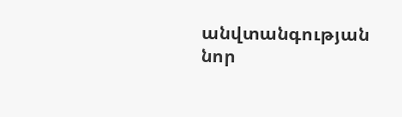անվտանգության նոր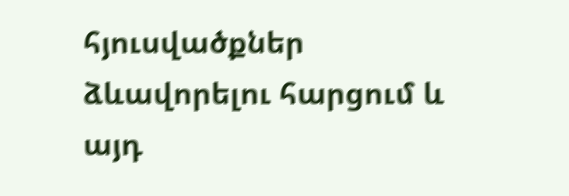հյուսվածքներ ձևավորելու հարցում և այդ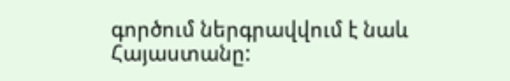գործում ներգրավվում է նաև Հայաստանը: